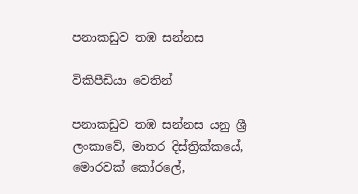පනාකඩුව තඹ සන්නස

විකිපීඩියා වෙතින්

පනාකඩුව තඹ සන්නස යනු ශ්‍රී ලංකාවේ, මාතර දිස්ත්‍රික්කයේ, මොරවක් කෝරලේ,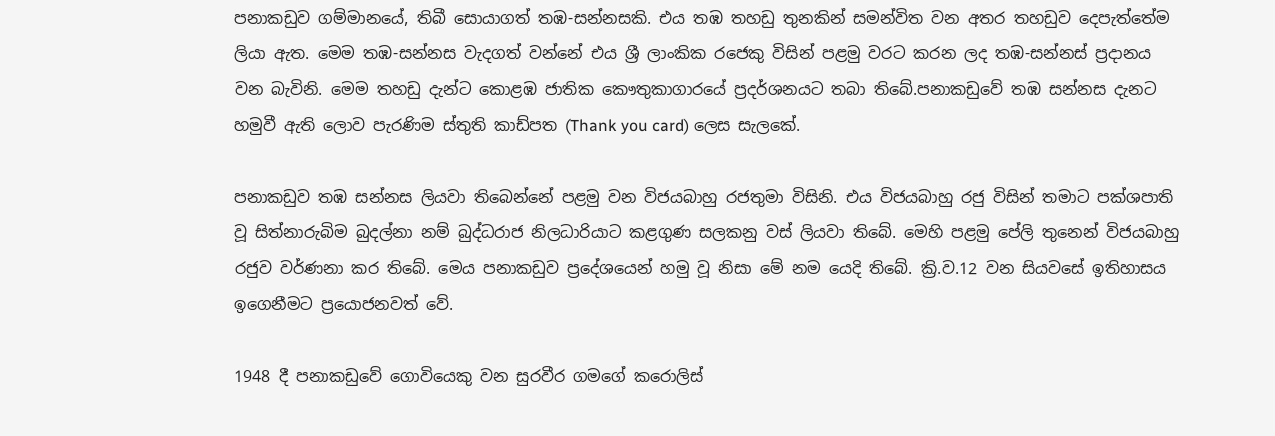පනාකඩුව ගම්මානයේ, තිබී සොයාගත් තඹ-සන්නසකි. එය තඹ තහඩු තුනකින් සමන්විත වන අතර තහඩුව දෙපැත්තේම ලියා ඇත. මෙම තඹ-සන්නස වැදගත් වන්නේ එය ශ්‍රී ලාංකික රජෙකු විසින් පළමු වරට කරන ලද තඹ-සන්නස් ප්‍රදානය වන බැවිනි. මෙම තහඩු දැන්ට කොළඹ ජාතික කෞතුකාගාරයේ ප්‍රදර්ශනයට තබා තිබේ.පනාකඩුවේ තඹ සන්නස දැනට හමුවී ඇති ලොව පැරණිම ස්තුති කාඩ්පත (Thank you card) ලෙස සැලකේ.

පනාකඩුව තඹ සන්නස ලියවා තිබෙන්නේ පළමු වන විජයබාහු රජතුමා විසිනි. එය විජයබාහු රජු විසින් තමාට පක්ශපාති වූ සිත්නාරුබිම බුදල්නා නම් බුද්ධරාජ නිලධාරියාට කළගුණ සලකනු වස් ලියවා තිබේ. මෙහි පළමු පේලි තුනෙන් විජයබාහු රජුව වර්ණනා කර තිබේ. මෙය පනාකඩුව ප්‍රදේශයෙන් හමු වූ නිසා මේ නම යෙදි තිබේ. ක්‍රි.ව.12 වන සියවසේ ඉතිහාසය ඉගෙනීමට ප්‍රයොජනවත් වේ.

1948 දී පනාකඩුවේ ගොවියෙකු වන සුරවීර ගමගේ කරොලිස්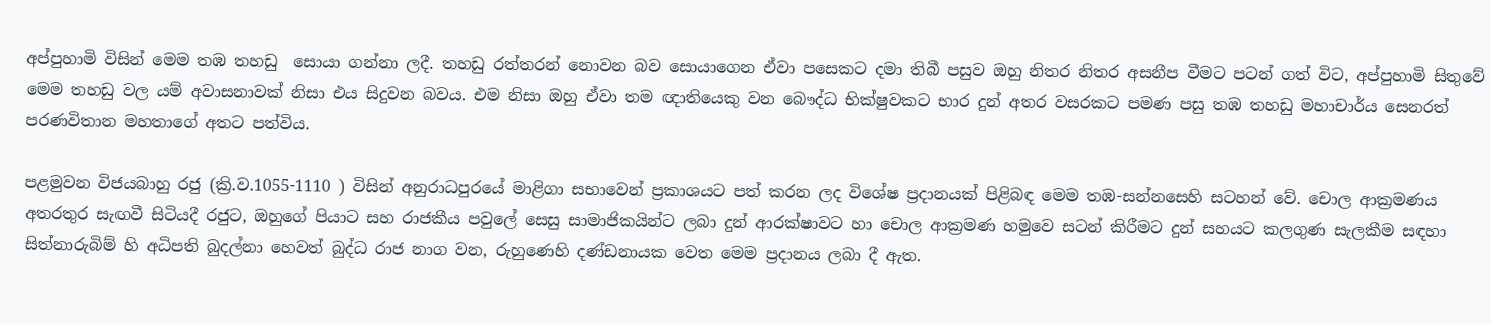අප්පුහාමි විසින් මෙම තඹ තහඩු  සොයා ගන්නා ලදී. තහඩු රත්තරන් නොවන බව සොයාගෙන ඒවා පසෙකට දමා තිබී පසුව ඔහු නිතර නිතර අසනීප වීමට පටන් ගත් විට, අප්පුහාමි සිතුවේ මෙම තහඩු වල යම් අවාසනාවක් නිසා එය සිදුවන බවය. එම නිසා ඔහු ඒවා තම ඥාතියෙකු වන බෞද්ධ භික්ෂුවකට භාර දුන් අතර වසරකට පමණ පසු තඹ තහඩු මහාචාර්ය සෙනරත් පරණවිතාන මහතාගේ අතට පත්විය.

පළමුවන විජයබාහු රජු (ක්‍රි.ව.1055-1110 ) විසින් අනුරාධපුරයේ මාළිගා සභාවෙන් ප්‍රකාශයට පත් කරන ලද විශේෂ ප්‍රදානයක් පිළිබඳ මෙම තඹ-සන්නසෙහි සටහන් වේ. චොල ආක්‍රමණය අතරතුර සැඟවී සිටියදී රජුට, ඔහුගේ පියාට සහ රාජකීය පවුලේ සෙසු සාමාජිකයින්ට ලබා දුන් ආරක්ෂාවට හා චොල ආක්‍රමණ හමුවෙ සටන් කිරීමට දුන් සහයට කලගුණ සැලකීම සඳහා සිත්නාරුබිම් හි අධිපති බුදල්නා හෙවත් බුද්ධ රාජ නාග වන, රුහුණෙහි දණ්ඩනායක වෙත මෙම ප්‍රදානය ලබා දී ඇත.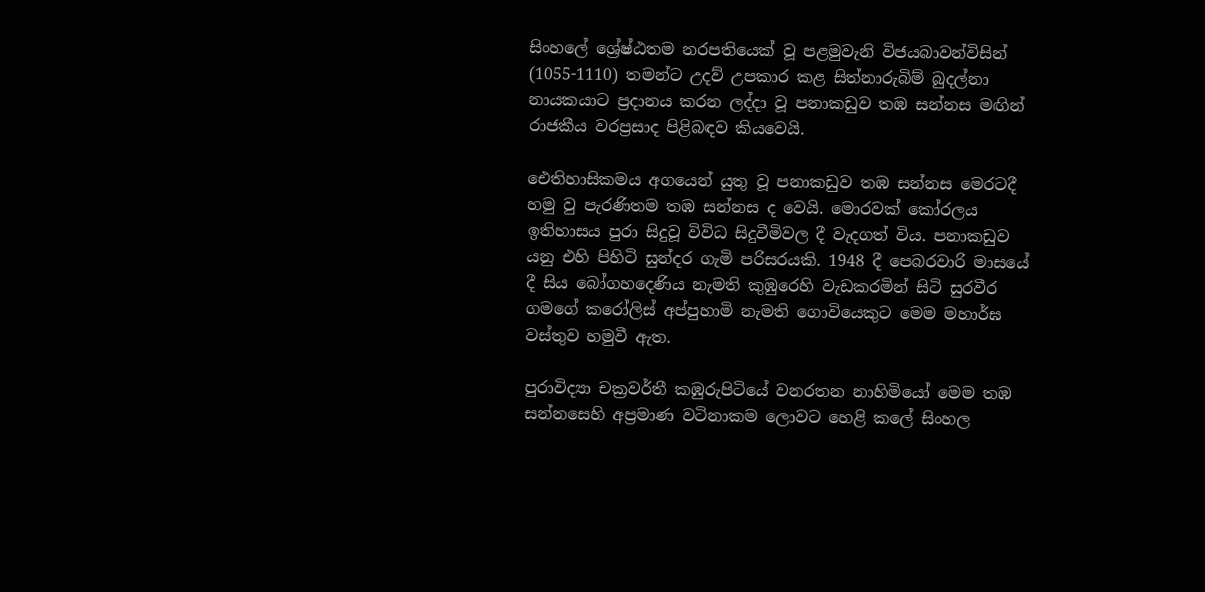සිංහ‍ලේ ‍‍ශ්‍රේෂ්ඨතම නරපතියෙක් වූ පළමුවැනි විජයබාවන්විසින් (1055-1110) තමන්ට උදව් උපකාර කළ සිත්නාරුබිම් බුදල්නා නායකයාට ප්‍රදානය කරන ලද්දා වූ පනාකඩුව තඹ සන්නස මඟින් රාජකීය වරප්‍රසාද පිළිබඳව කියවෙයි.

ඓතිහාසිකමය අගයෙන් යුතු වූ පනාකඩුව තඹ සන්නස මෙරටදී හමු වු පැරණිතම තඹ සන්නස ද වෙයි. මොරවක් කෝරලය ඉතිහාසය පුරා සිදුවූ විවිධ සිදුවීමිවල දී වැදගත් විය. පනාකඩුව යනු එහි පිහිටි සුන්දර ගැමි පරිසරයකි. 1948 දී පෙබරවාරි මාසයේ දී සිය බෝගහදෙණිය නැමති කුඹුරෙහි වැඩකරමින් සිටි සුරවීර ගමගේ කරෝලිස් අප්පුහාමි නැමති ‍ගොවියෙකුට මෙම මහාර්ඝ වස්තුව හමුවී ඇත.

පුරාවිද්‍යා චක්‍රවර්තී කඹුරුපිටියේ වනරතන නාහිමියෝ මෙම තඹ සන්නසෙහි අප්‍රමාණ වටිනාකම ලොවට හෙළි ක‍ලේ සිංහල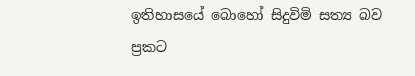ඉතිහාසයේ බොහෝ සිදුවිමි සත්‍ය බව ප්‍රකට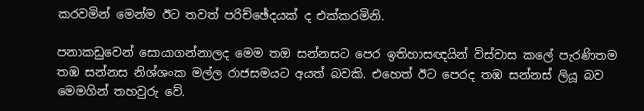කරවමින් මෙන්ම ඊට තවත් පරිච්ඡේදයක් ද එක්කරමිනි.

පනාකඩුවෙන් සොයාගන්නාලද මෙම තඔ සන්නසට පෙර ඉතිහාසඥයින් විස්වාස කලේ පැරණිතම තඹ සන්නස නිශ්ශංක මල්ල රාජසමයට අයත් බවකි. එ‍හෙත් ඊට පෙරද තඹ සන්නස් ලියූ බව මෙමගින් තහවුරු වේ.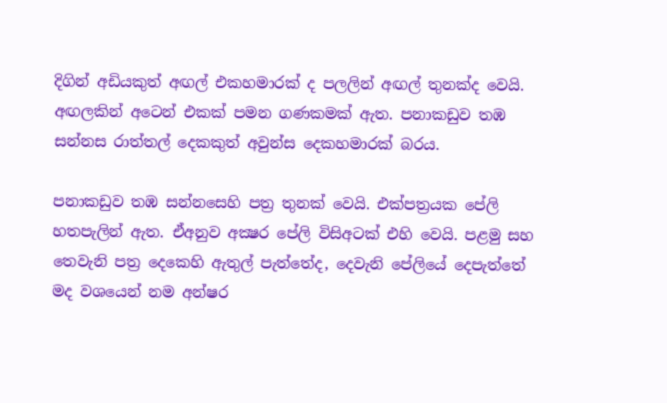දිගින් අඩියකුත් අඟල් එකහමාරක් ද පලලින් අඟල් තුනක්ද වෙයි. අඟලකින් අටෙන් එකක් පමන ගණකමක් ඇත. පනාකඩුව තඹ සන්නස රාත්තල් දෙකකුත් අවුන්ස දෙකහමාරක් බරය.

පනාකඩුව තඹ සන්නසෙහි පත්‍ර තුනක් වෙයි. එක්පත්‍රයක පේලි හතපැලින් ඇත. ඒඅනුව අක්‍ෂර පේලි විසිඅටක් එහි වෙයි. පළමු සහ තෙවැනි පත්‍ර දෙකෙහි ඇතුල් පැත්තේද, දෙවැනි පේලියේ ‍දෙපැත්තේ මද වශයෙන් නම අන්ෂර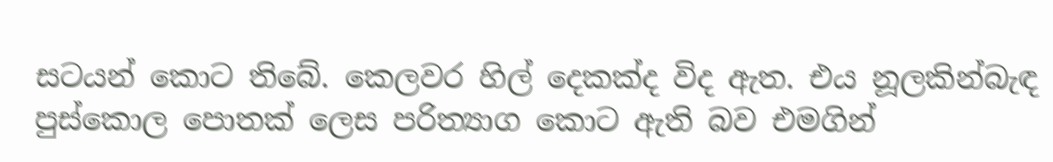සටයන් ‍කොට තිබේ. කෙලවර හිල් දෙකක්ද විද ඇත. එය නූලකින්බැඳ පුස්කොල පොතක් ලෙස පරිත්‍යාග කොට ඇති බව එමගින්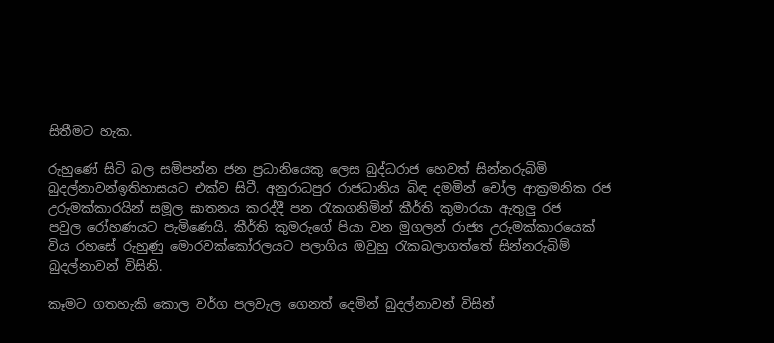සිතීමට හැක.

රුහුණේ සිටි බල සමිපන්න ජන ප්‍රධානි‍යෙකු ලෙස බුද්ධරාජ හෙවත් සින්නරුබිමි බුදල්නාවන්ඉතිහාසයට එක්ව සිටී. අනුරාධපුර රාජධානිය බිඳ දමමින් චෝල ආක්‍රමනික රජ උරුමක්කාර‍යින් සමූල ඝාතනය කරද්දී පන රැකගනිමින් කීර්ති කුමාරයා ඇතුලු ‍රජ පවුල ‍රෝහණයට පැමිණෙයි. කීර්ති කුමරුගේ පියා වන මුගලන් රාජ්‍ය උරුමක්කාරයෙක් විය රහසේ රුහුණු මොරවක්කෝරලයට පලාගිය ඔවුහු රැකබලාගත්තේ සින්නරුබිම් බුදල්නාවන් විසිනි.

කෑමට ගතහැකි කොල වර්ග පලවැල ගෙනත් දෙමින් බුදල්නාවන් විසින්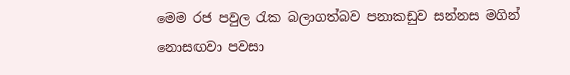මෙම රජ පවුල රැක බලාගත්බව පනාකඩුව සන්නස මගින් නොසඟවා පවසා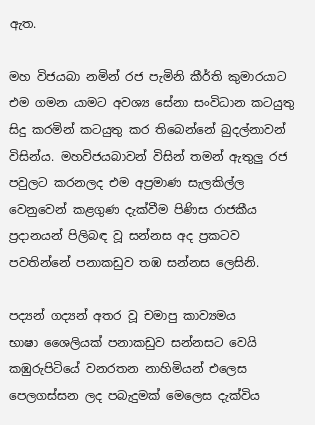ඇත.

මහ විජයබා නමින් රජ පැමිනි කීර්ති කුමාරයාට එම ගමන ‍යාමට අවශ්‍ය සේනා සංවිධාන කටයුතු සිදු කරමින් කටයුතු කර තිබෙන්නේ බුදල්නාවන් විසින්ය. මහවිජයබාවන් විසින් තමන් ඇතුලු රජ පවුලට කරනලද එම අප්‍රමාණ සැලකිල්ල වෙනුවෙන් කළගුණ දැක්වීම පිණිස රාජකීය ප්‍රදානයන් පිලිබඳ වූ සන්නස අද ප්‍රකටව පවතින්නේ පනාකඩුව තඹ සන්නස ලෙසිනි.

පද්‍යන් ගද්‍යන් අතර වූ චමාපු කාව්‍යමය භාෂා ‍ශෛලියක් පනාකඩුව සන්නසට වෙයි කඹුරුපිටියේ වනරතන නාහිමියන් එලෙස පෙලගස්සන ලද පබැදුමක් මෙලෙස දැක්විය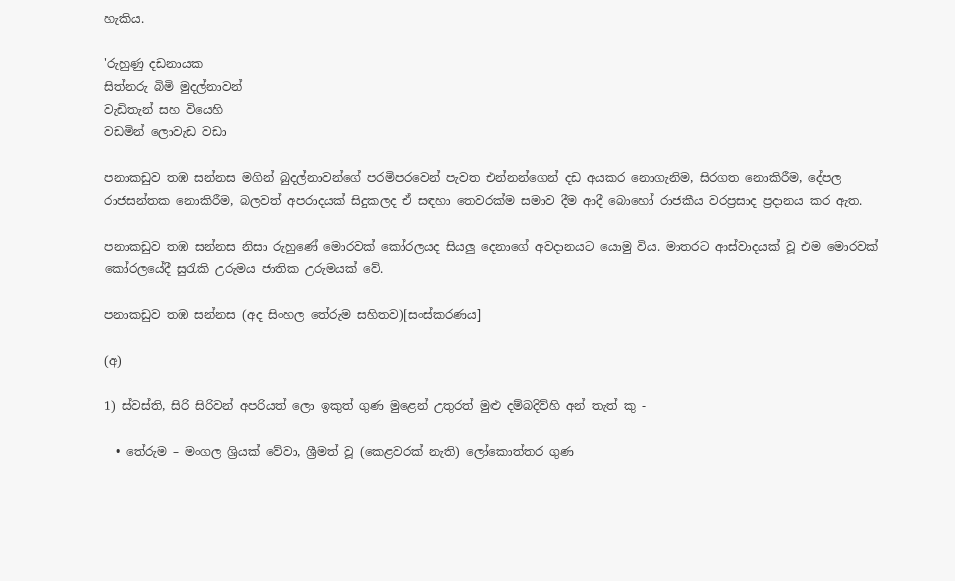හැකිය.

'රුහුණු දඩනායක
සිත්නරු බිමි මුදල්නාවන්
වැඩිතැන් සහ වියෙහි
වඩමින් ලොවැඩ වඩා

පනාකඩුව තඹ සන්නස මගින් බුදල්නාවන්ගේ පරමිපරවෙන් පැවත එන්නන්ගෙ‍න් දඩ අයකර නොගැනිම, සිරගත නොකිරීම, දේපල රාජසන්තක නොකිරීම, බලවත් අපරාදයක් සිදුකලද ඒ සඳහා තෙවරක්ම සමාව දීම ආදී බො‍හෝ රාජකීය වරප්‍රසාද ප්‍රදානය කර ඇත.

පනාකඩුව තඹ සන්නස නිසා රුහුණේ මොරවක් කෝරලයද සියලු දෙනාගේ අවදානයට යොමු විය. මාතරට ආස්වාදයක් වූ එම මොරවක් කෝරලයේදී සුරැකි උරුමය ජාතික උරුමයක් වේ.

පනාකඩුව තඹ සන්නස (අද සිංහල තේරුම සහිතව)[සංස්කරණය]

(අ)

1) ස්වස්ති, සිරි සිරිවන් අපරියත් ලො ඉකුත් ගුණ මුළෙන් උතුරත් මුළු දම්බදිව්හි අන් තැත් කු -

  • තේරුම – මංගල ශ්‍රියක් වේවා, ශ්‍රීමත් වූ (කෙළවරක් නැති) ලෝකොත්තර ගුණ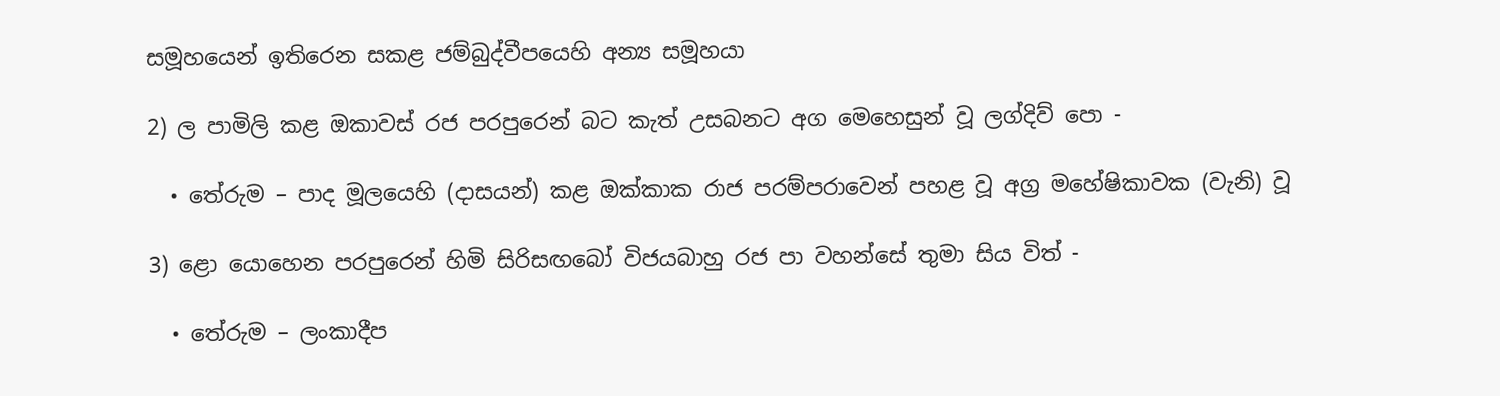සමූහයෙන් ඉතිරෙන සකළ ජම්බුද්වීපයෙහි අන්‍ය සමූහයා

2) ල පාමිලි කළ ඔකාවස් රජ පරපුරෙන් බට කැත් උසබනට අග මෙහෙසුන් වූ ලග්දිව් පො -

  • තේරුම – පාද මූලයෙහි (දාසයන්) කළ ඔක්කාක රාජ පරම්පරාවෙන් පහළ වූ අග්‍ර මහේෂිකාවක (වැනි) වූ

3) ළො යොහෙන පරපුරෙන් හිමි සිරිසඟබෝ විජයබාහු රජ පා වහන්සේ තුමා සිය විත් -

  • තේරුම – ලංකාදීප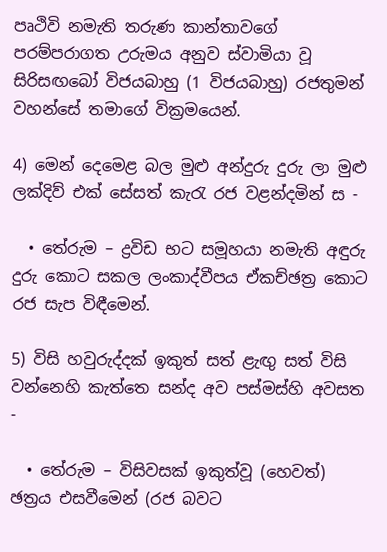පෘථිවි නමැති තරුණ කාන්තාවගේ පරම්පරාගත උරුමය අනුව ස්වාමියා වූ සිරිසඟබෝ විජයබාහු (1 විජයබාහු) රජතුමන් වහන්සේ තමාගේ වික්‍රමයෙන්.

4) මෙන් දෙමෙළ බල මුළු අන්දුරු දුරු ලා මුළු ලක්දිව් එක් සේසත් කැරැ රජ වළන්දමින් ස -

  • තේරුම – ද්‍රවිඩ භට සමූහයා නමැති අඳුරු දුරු කොට සකල ලංකාද්වීපය ඒකච්ඡත්‍ර කොට රජ සැප විඳීමෙන්.

5) විසි හවුරුද්දක් ඉකුත් සත් ළැඟු සත් විසි වන්නෙහි කැත්තෙ සන්ද අව පස්මස්හි අවසත -

  • තේරුම – විසිවසක් ඉකුත්වූ (හෙවත්) ඡත්‍රය එසවීමෙන් (රජ බවට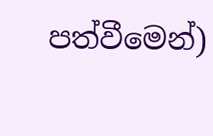පත්වීමෙන්)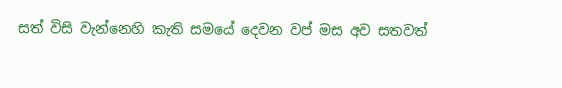සත් විසි වැන්නෙහි කැති සමයේ දෙවන වප් මස අව සතවත්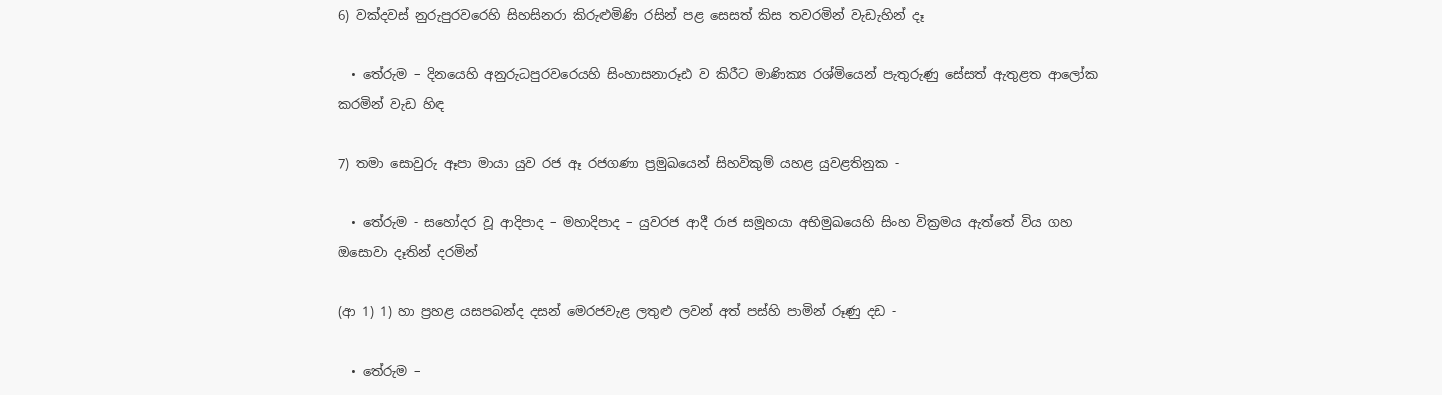6) වක්දවස් නුරුපුරවරෙහි සිහසිනරා කිරුළුමිණි රසින් පළ සෙසත් කිස තවරමින් වැඩැහින් දෑ

  • තේරුම – දිනයෙහි අනුරුධපුරවරෙයහි සිංහාසනාරූඪ ව කිරීට මාණික්‍ය රශ්මියෙන් පැතුරුණු සේසත් ඇතුළත ආලෝක කරමින් වැඩ හිඳ

7) තමා සොවුරු ඈපා මායා යුව රජ ඈ රජගණා ප්‍රමුඛයෙන් සිහවිකුම් යහළ යුවළතිනුක -

  • තේරුම - සහෝදර වූ ආදිපාද – මහාදිපාද – යුවරජ ආදී රාජ සමූහයා අභිමුඛයෙහි සිංහ වික්‍රමය ඇත්තේ විය ගහ ඔසොවා දෑතින් දරමින්

(ආ 1) 1) හා ප්‍රහළ යසපබන්ද දසන් මෙරජවැළ ලතුළු ලවන් අත් පස්හි පාමින් රූණු දඩ -

  • තේරුම –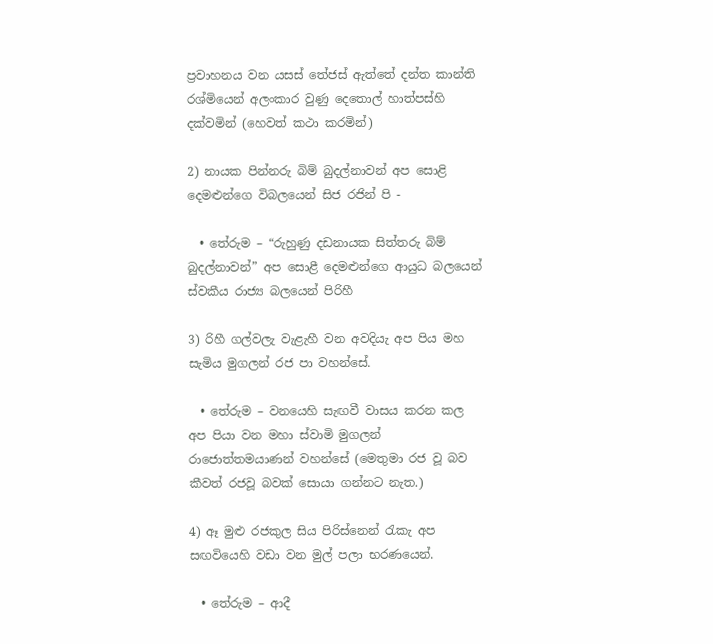ප්‍රවාහනය වන යසස් තේජස් ඇත්තේ දන්ත කාන්ති රශ්මියෙන් අලංකාර වුණු දෙතොල් හාත්පස්හි දක්වමින් (හෙවත් කථා කරමින්)

2) නායක පින්නරු බිම් බුදල්නාවන් අප සොළි දෙමළුන්ගෙ විබලයෙන් සිජ රජින් පි -

  • තේරුම – “රුහුණු දඩනායක සිත්තරු බිම් බුදල්නාවන්” අප සොළී දෙමළුන්ගෙ ආයුධ බලයෙන් ස්වකීය රාජ්‍ය බලයෙන් පිරිහී

3) රිහී ගල්වලැ වැළැහී වන අවදියැ අප පිය මහ සැමිය මුගලන් රජ පා වහන්සේ.

  • තේරුම – වනයෙහි සැඟවී වාසය කරන කල අප පියා වන මහා ස්වාමි මුගලන් රාජොත්තමයාණන් වහන්සේ (මෙතුමා රජ වූ බව කීවත් රජවූ බවක් සොයා ගන්නට නැත.)

4) ඈ මුළු රජකුල සිය පිරිස්නෙන් රැකැ අප සඟවියෙහි වඩා වන මුල් පලා භරණයෙන්.

  • තේරුම – ආදී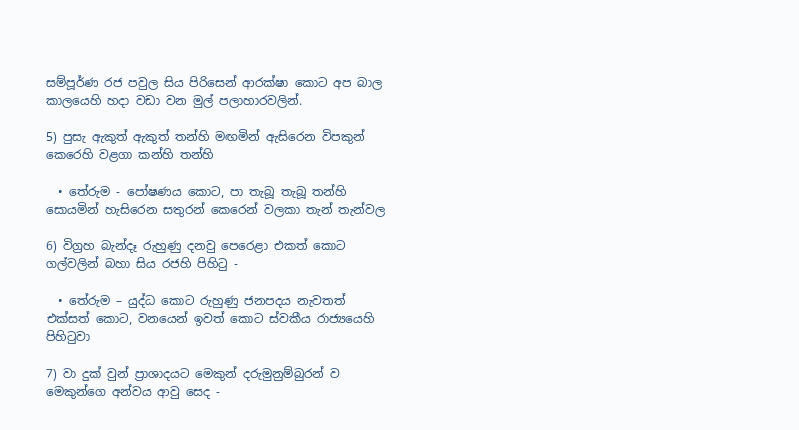සම්පූර්ණ රජ පවුල සිය පිරිසෙන් ආරක්ෂා කොට අප බාල කාලයෙහි හදා වඩා වන මුල් පලාහාරවලින්.

5) පුසැ ඇකුත් ඇකුත් තන්හි මඟමින් ඇසිරෙන විපකුන් කෙරෙහි වළගා කන්හි තන්හි

  • තේරුම - පෝෂණය කොට, පා තැබූ තැබූ තන්හි සොයමින් හැසිරෙන සතුරන් කෙරෙන් වලකා තැන් තැන්වල

6) විග්‍රහ බැන්දෑ රුහුණු දනවු පෙරෙළා එකත් කොට ගල්වලින් බහා සිය රජහි පිහිටු -

  • තේරුම – යුද්ධ කොට රුහුණු ජනපදය නැවතත් එක්සත් කොට, වනයෙන් ඉවත් කොට ස්වකීය රාජ්‍යයෙහි පිහිටුවා

7) වා දුක් වුන් ප්‍රාශාදයට මෙකුන් දරුමුනුම්බුරන් ව මෙකුන්ගෙ අන්වය ආවු සෙද -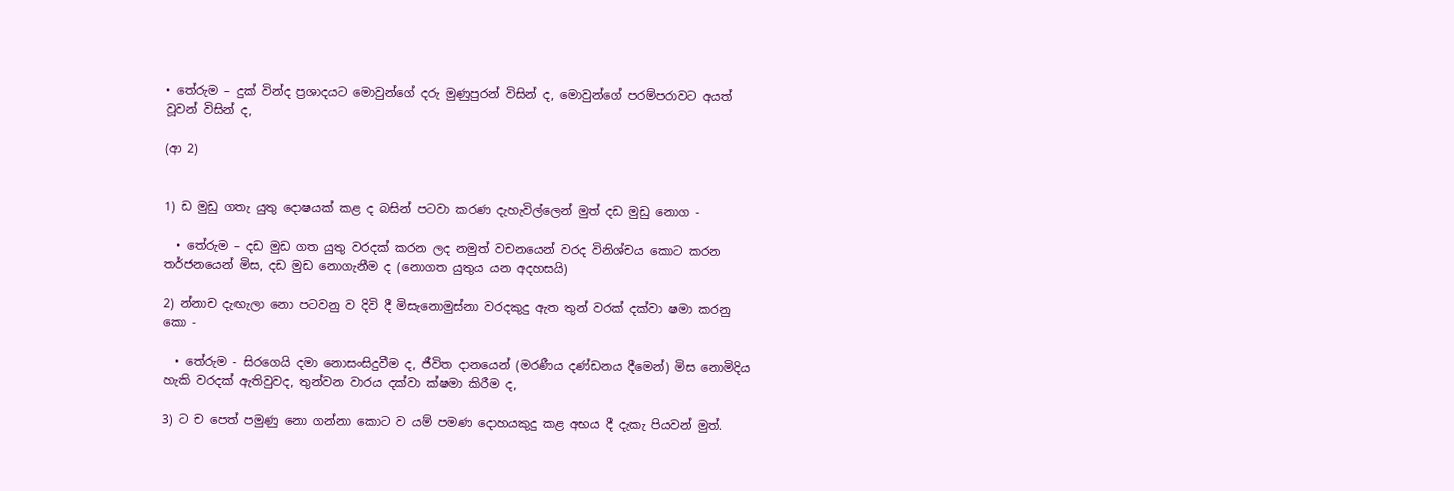• තේරුම – දුක් වින්ද ප්‍රශාදයට මොවුන්ගේ දරු මුණුපුරන් විසින් ද, මොවුන්ගේ පරම්පරාවට අයත් වූවන් විසින් ද,

(ආ 2)


1) ඩ මුඩු ගතැ යුතු දොෂයක් කළ ද බසින් පටවා කරණ දැහැවිල්ලෙන් මුත් දඩ මුඩු නොග -

  • තේරුම – දඩ මුඩ ගත යුතු වරදක් කරන ලද නමුත් වචනයෙන් වරද විනිශ්චය කොට කරන තර්ජනයෙන් මිස, දඩ මුඩ නොගැනීම ද (නොගත යුතුය යන අදහසයි)

2) න්නාච දැඟැලා නො පටවනු ව දිවි දී මිසැනොමුස්නා වරදකුදු ඇත තුන් වරක් දක්වා ෂමා කරනු කො -

  • තේරුම - සිරගෙයි දමා නොසංසිදුවීම ද, ජීවිත දානයෙන් (මරණීය දණ්ඩනය දීමෙන්) මිස නොමිදිය හැකි වරදක් ඇතිවුවද, තුන්වන වාරය දක්වා ක්ෂමා කිරීම ද,

3) ට ච පෙත් පමුණු නො ගන්නා කොට ව යම් පමණ දොහයකුදු කළ අභය දී දැකැ පියවන් මුත්.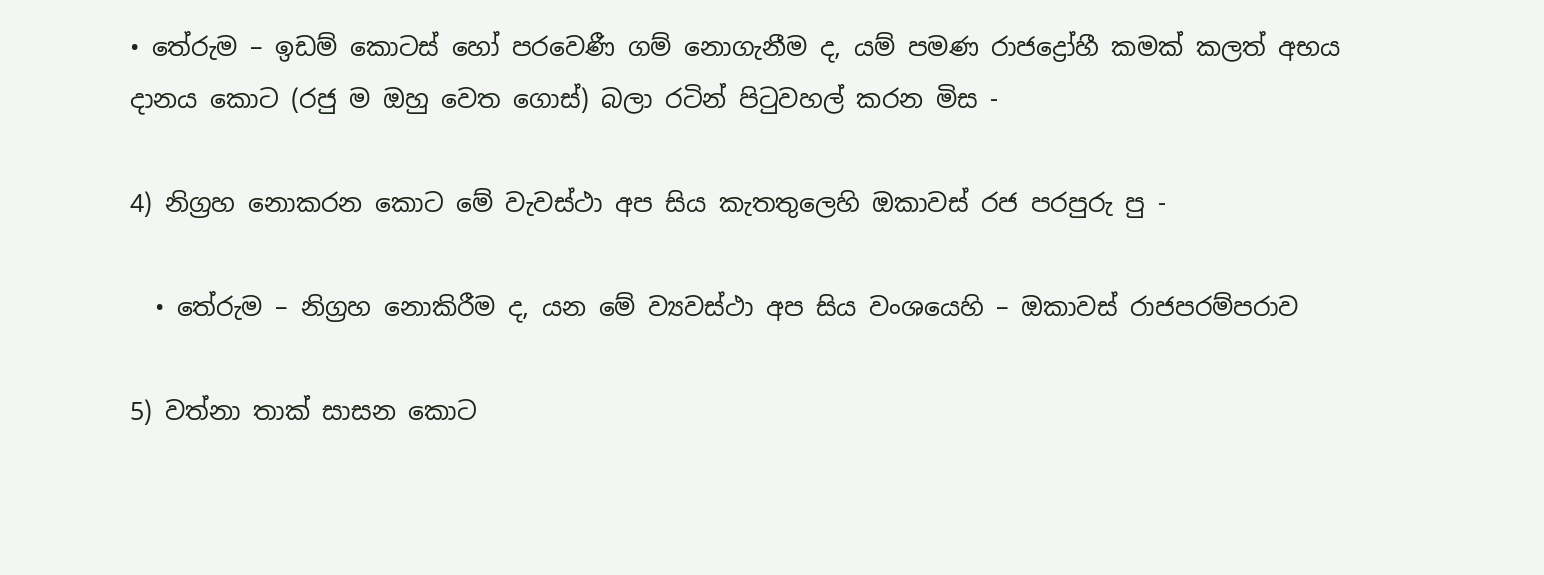• තේරුම – ඉඩම් කොටස් හෝ පරවෙණී ගම් නොගැනීම ද, යම් පමණ රාජද්‍රෝහී කමක් කලත් අභය දානය කොට (රජු ම ඔහු වෙත ගොස්) බලා රටින් පිටුවහල් කරන මිස -

4) නිග්‍රහ නොකරන කොට මේ වැවස්ථා අප සිය කැතතුලෙහි ඔකාවස් රජ පරපුරු පු -

  • තේරුම – නිග්‍රහ නොකිරීම ද, යන මේ ව්‍යවස්ථා අප සිය වංශයෙහි – ඔකාවස් රාජපරම්පරාව

5) වත්නා තාක් සාසන කොට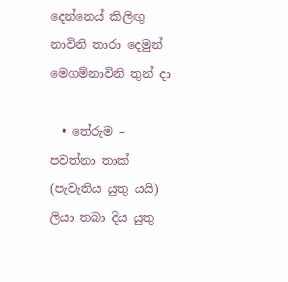දෙන්නෙය් කිලිඟු නාවිනි තාරා දෙමුන් මෙගම්නාවිනි තුන් දා

  • තේරුම – පවත්නා තාක් (පැවැතිය යුතු යයි) ලියා තබා දිය යුතු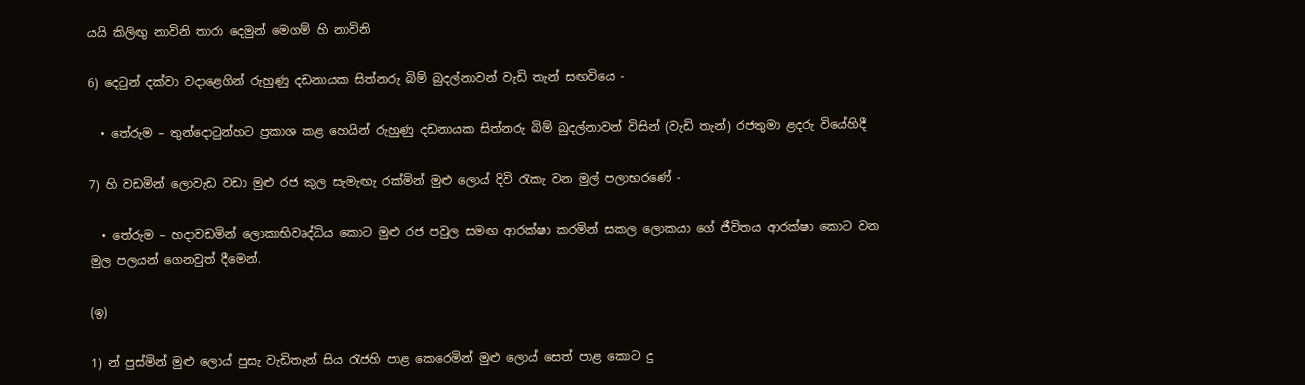යයි කිලිඟු නාවිනි තාරා දෙමුන් මෙගම් හි නාවිනි

6) දෙටුන් දක්වා වදාළෙගින් රුහුණු දඩනායක සිත්නරු බිම් බුදල්නාවන් වැඩි තැන් සඟවියෙ -

  • තේරුම – තුන්දොටුන්හට ප්‍රකාශ කළ හෙයින් රුහුණු දඩනායක සිත්නරු බිම් බුදල්නාවන් විසින් (වැඩි තැන්) රජතුමා ළදරු වියේහිදී

7) හි වඩමින් ලොවැඩ වඩා මුළු රජ කුල සැමැඟැ රක්මින් මුළු ලොය් දිවි රැකැ වන මුල් පලාභරණේ -

  • තේරුම – හදාවඩමින් ලොකාභිවෘද්ධිය කොට මුළු රජ පවුල සමඟ ආරක්ෂා කරමින් සකල ලොකයා ගේ ජීවිතය ආරක්ෂා කොට වන මුල පලයන් ගෙනවුත් දීමෙන්.

(ඉ)

1) න් පුස්මින් මුළු ලොය් පුසැ වැඩිතැන් සිය රැජහි පාළ කෙරෙමින් මුළු ලොය් සෙත් පාළ කොට දු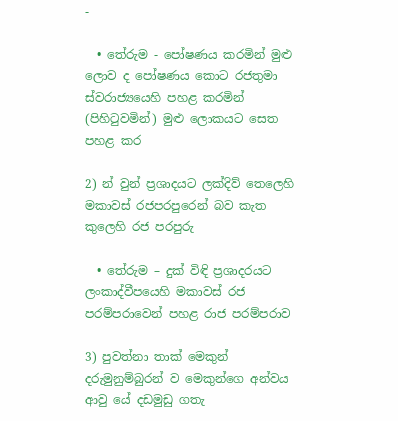-

  • තේරුම - පෝෂණය කරමින් මුළු ලොව ද පෝෂණය කොට රජතුමා ස්වරාජ්‍යයෙහි පහළ කරමින් (පිහිටුවමින්) මුළු ලොකයට සෙත පහළ කර

2) න් වුන් ප්‍රශාදයට ලක්දිව් තෙලෙහි මකාවස් රජපරපුරෙන් බව කැත කුලෙහි රජ පරපුරු

  • තේරුම – දුක් විඳි ප්‍රශාදරයට ලංකාද්වීපයෙහි මකාවස් රජ පරම්පරාවෙන් පහළ රාජ පරම්පරාව

3) පුවත්නා තාක් මෙකුන් දරුමුනුම්බුරන් ව මෙකුන්ගෙ අන්වය ආවු යේ දඩමුඩු ගතැ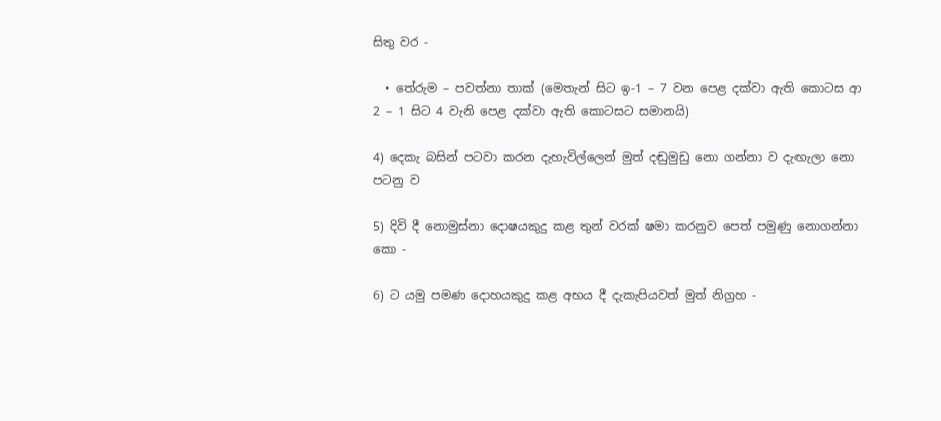සිතු වර -

  • තේරුම – පවත්නා තාක් (මෙතැන් සිට ඉ-1 – 7 වන පෙළ දක්වා ඇති කොටස ආ 2 – 1 සිට 4 වැනි පෙළ දක්වා ඇති කොටසට සමානයි)

4) දෙකැ බසින් පටවා කරන දැහැවිල්ලෙන් මුත් දඬුමුඩු නො ගන්නා ව දැඟැලා නො පටනු ව

5) දිවි දී නොමුස්නා දොෂයකුදු කළ තුන් වරක් ෂමා කරනුව පෙත් පමුණු නොගන්නා කො -

6) ට යමු පමණ දොහයකුදු කළ අභය දී දැකැපියවත් මුත් නිග්‍රහ -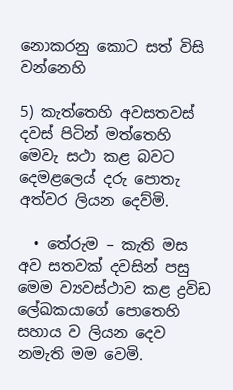නොකරනු කොට සත් විසි වන්නෙහි

5) කැත්තෙහි අවසතවස් දවස් පිටින් මත්තෙහි මෙවැ සථා කළ බවට දෙමළලෙය් දරු පොතැ අත්වර ලියන දෙව්මි.

  • තේරුම – කැති මස අව සතවක් දවසින් පසු මෙම ව්‍යවස්ථාව කළ ද්‍රවිඩ ලේඛකයාගේ පොතෙහි සහාය ව ලියන දෙව නමැති මම වෙමි.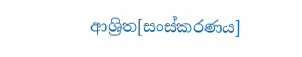ආශ්‍රිත[සංස්කරණය]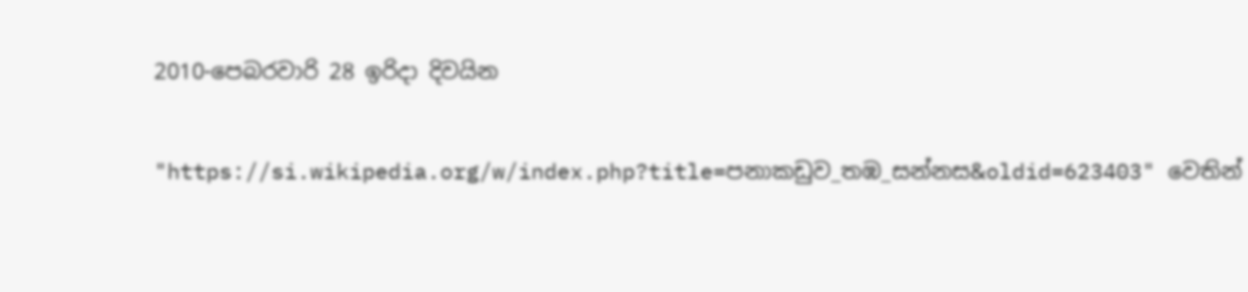2010-පෙබරවාරි 28 ඉරිදා දිවයින

"https://si.wikipedia.org/w/index.php?title=පනාකඩුව_තඹ_සන්නස&oldid=623403" වෙතින්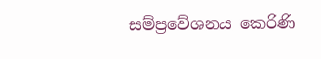සම්ප්‍රවේශනය කෙරිණි